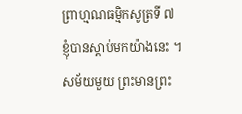ព្រាហ្មណធម្មិកសូត្រទី ៧
ខ្ញុំបានស្តាប់មកយ៉ាងនេះ ។ សម័យមួយ ព្រះមានព្រះ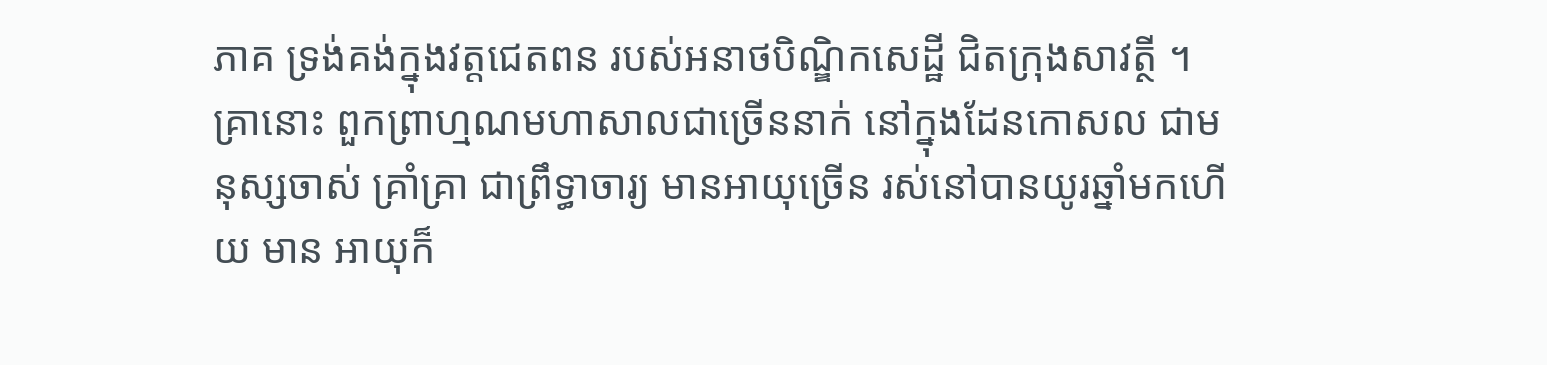ភាគ ទ្រង់គង់ក្នុងវត្តជេតពន របស់អនាថបិណ្ឌិកសេដ្ឋី ជិតក្រុងសាវត្ថី ។ គ្រានោះ ពួកព្រាហ្មណមហាសាលជាច្រើននាក់ នៅក្នុងដែនកោសល ជាមនុស្សចាស់ គ្រាំគ្រា ជាព្រឹទ្ធាចារ្យ មានអាយុច្រើន រស់នៅបានយូរឆ្នាំមកហើយ មាន អាយុក៏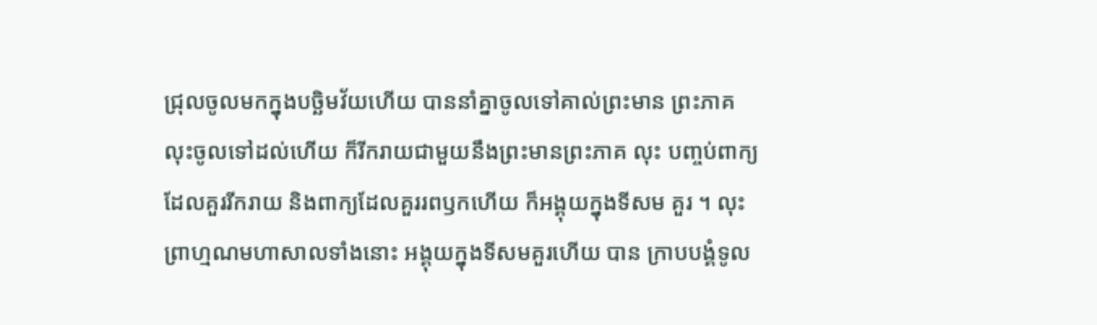ជ្រុលចូលមកក្នុងបច្ឆិមវ័យហើយ បាននាំគ្នាចូលទៅគាល់ព្រះមាន ព្រះភាគ លុះចូលទៅដល់ហើយ ក៏រីករាយជាមួយនឹងព្រះមានព្រះភាគ លុះ បញ្ចប់ពាក្យដែលគួររីករាយ និងពាក្យដែលគួររពឫកហើយ ក៏អង្គុយក្នុងទីសម គួរ ។ លុះព្រាហ្មណមហាសាលទាំងនោះ អង្គុយក្នុងទីសមគួរហើយ បាន ក្រាបបង្គំទូល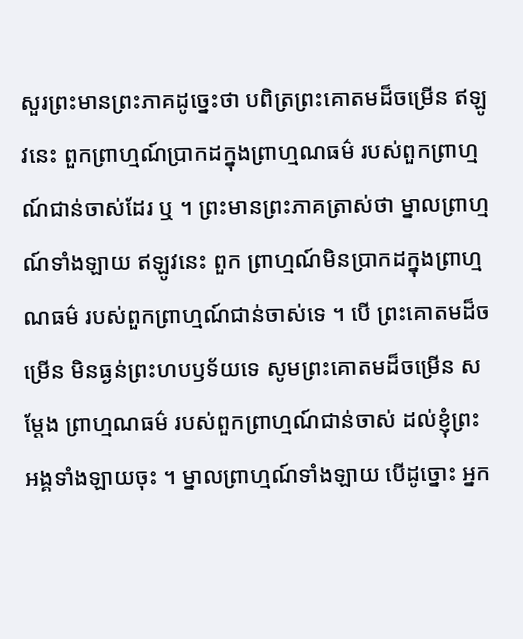សួរព្រះមានព្រះភាគដូច្នេះថា បពិត្រព្រះគោតមដ៏ចម្រើន ឥឡូវនេះ ពួកព្រាហ្មណ៍ប្រាកដក្នុងព្រាហ្មណធម៌ របស់ពួកព្រាហ្មណ៍ជាន់ចាស់ដែរ ឬ ។ ព្រះមានព្រះភាគត្រាស់ថា ម្នាលព្រាហ្មណ៍ទាំងឡាយ ឥឡូវនេះ ពួក ព្រាហ្មណ៍មិនប្រាកដក្នុងព្រាហ្មណធម៌ របស់ពួកព្រាហ្មណ៍ជាន់ចាស់ទេ ។ បើ ព្រះគោតមដ៏ចម្រើន មិនធ្ងន់ព្រះហបឫទ័យទេ សូមព្រះគោតមដ៏ចម្រើន សម្តែង ព្រាហ្មណធម៌ របស់ពួកព្រាហ្មណ៍ជាន់ចាស់ ដល់ខ្ញុំព្រះអង្គទាំងឡាយចុះ ។ ម្នាលព្រាហ្មណ៍ទាំងឡាយ បើដូច្នោះ អ្នក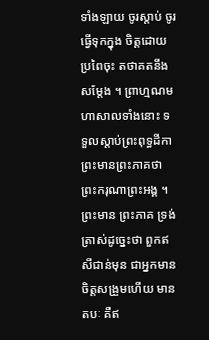ទាំងឡាយ ចូរស្តាប់ ចូរធ្វើទុកក្នុង ចិត្តដោយប្រពៃចុះ តថាគតនឹងសម្តែង ។ ព្រាហ្មណមហាសាលទាំងនោះ ទទួលស្តាប់ព្រះពុទ្ធដីកាព្រះមានព្រះភាគថា ព្រះករុណាព្រះអង្គ ។ ព្រះមាន ព្រះភាគ ទ្រង់ត្រាស់ដូច្នេះថា ពួកឥសីជាន់មុន ជាអ្នកមានចិត្តសង្រួមហើយ មាន តបៈ គឺឥ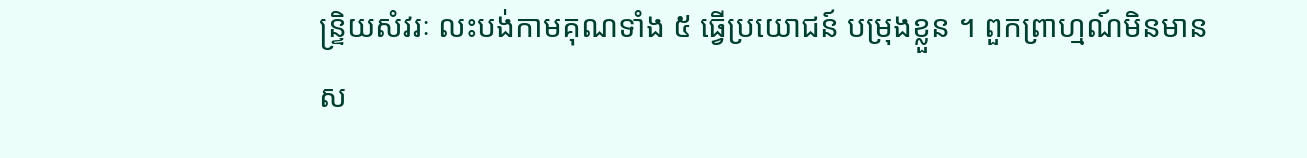ន្ទ្រិយសំវរៈ លះបង់កាមគុណទាំង ៥ ធ្វើប្រយោជន៍ បម្រុងខ្លួន ។ ពួកព្រាហ្មណ៍មិនមានស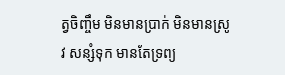ត្វចិញ្ចឹម មិនមានប្រាក់ មិនមានស្រូវ សន្សំទុក មានតែទ្រព្យ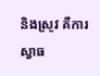និងស្រូវ គឺការស្វាធ